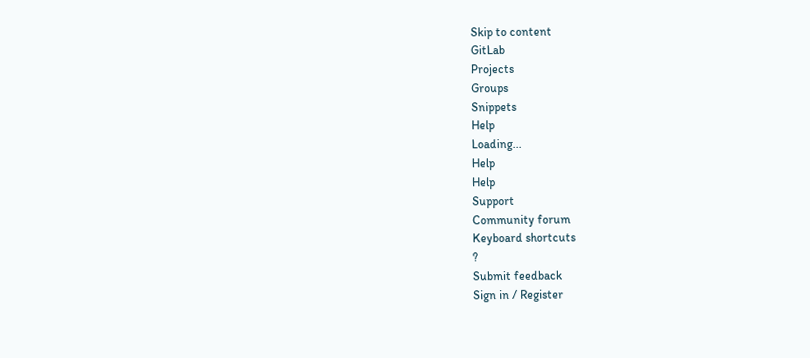Skip to content
GitLab
Projects
Groups
Snippets
Help
Loading...
Help
Help
Support
Community forum
Keyboard shortcuts
?
Submit feedback
Sign in / Register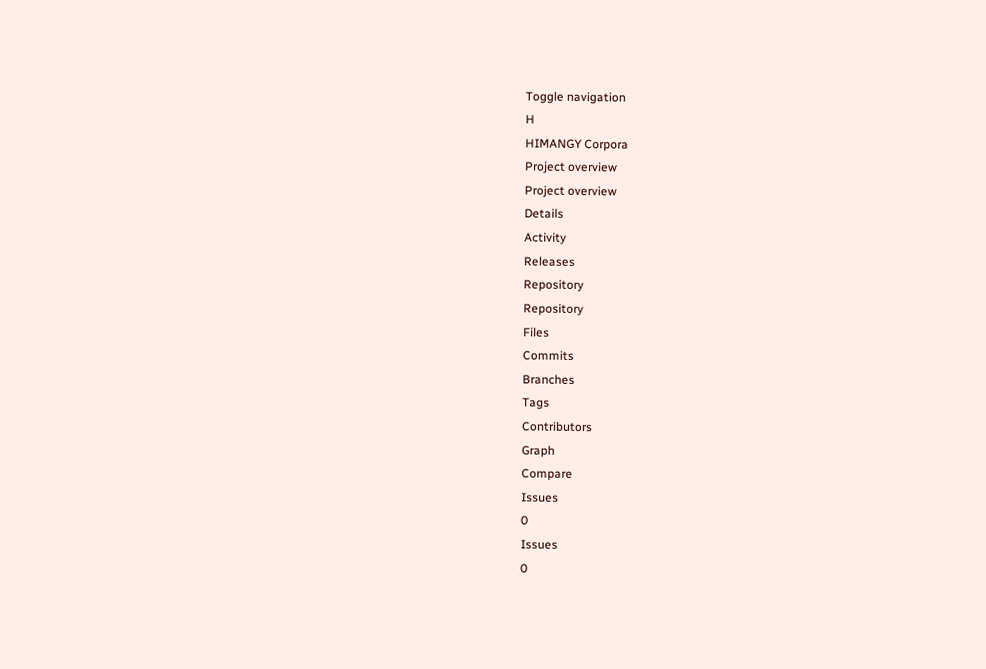Toggle navigation
H
HIMANGY Corpora
Project overview
Project overview
Details
Activity
Releases
Repository
Repository
Files
Commits
Branches
Tags
Contributors
Graph
Compare
Issues
0
Issues
0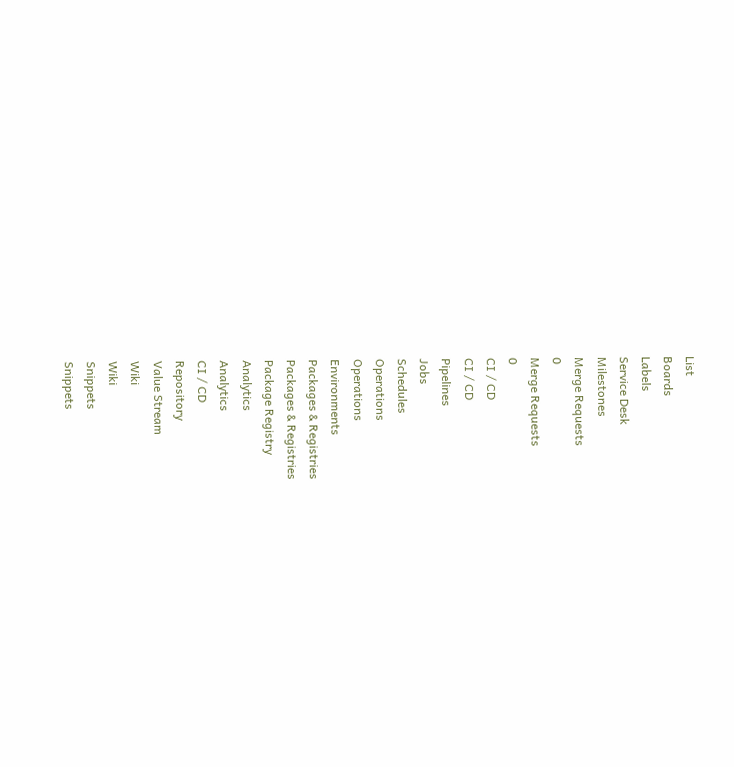List
Boards
Labels
Service Desk
Milestones
Merge Requests
0
Merge Requests
0
CI / CD
CI / CD
Pipelines
Jobs
Schedules
Operations
Operations
Environments
Packages & Registries
Packages & Registries
Package Registry
Analytics
Analytics
CI / CD
Repository
Value Stream
Wiki
Wiki
Snippets
Snippets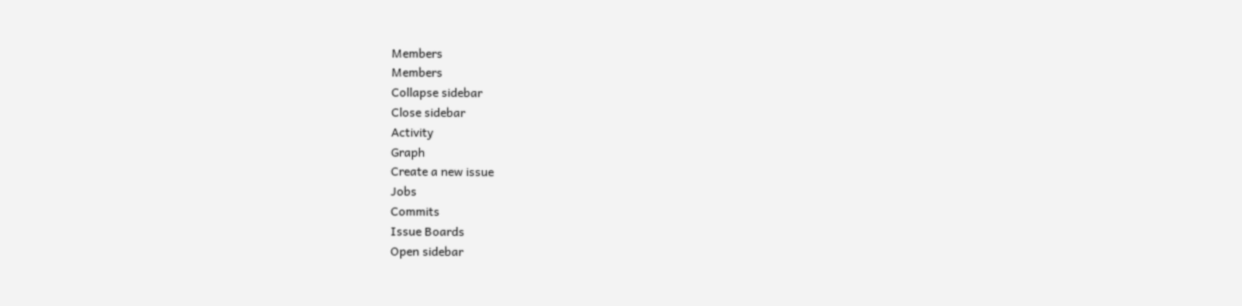Members
Members
Collapse sidebar
Close sidebar
Activity
Graph
Create a new issue
Jobs
Commits
Issue Boards
Open sidebar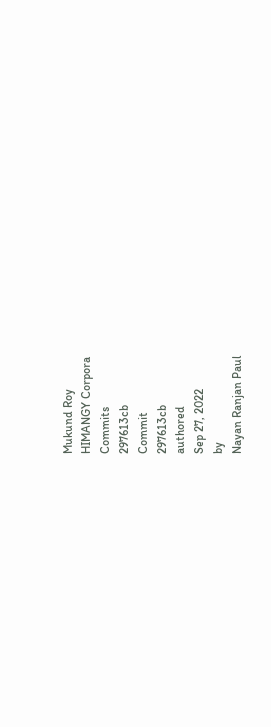Mukund Roy
HIMANGY Corpora
Commits
297613cb
Commit
297613cb
authored
Sep 27, 2022
by
Nayan Ranjan Paul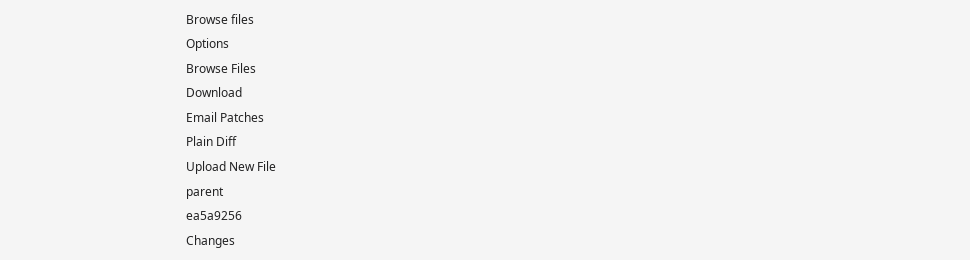Browse files
Options
Browse Files
Download
Email Patches
Plain Diff
Upload New File
parent
ea5a9256
Changes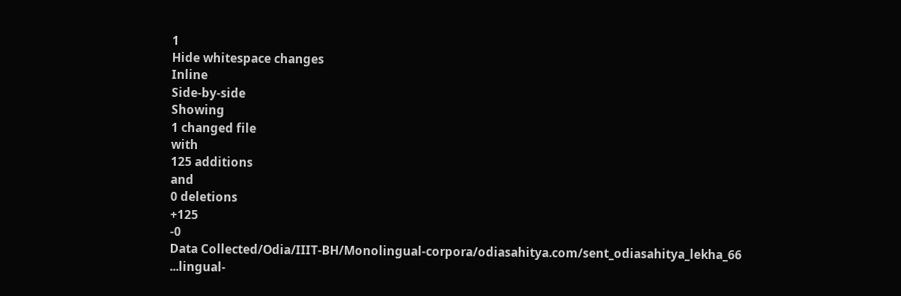1
Hide whitespace changes
Inline
Side-by-side
Showing
1 changed file
with
125 additions
and
0 deletions
+125
-0
Data Collected/Odia/IIIT-BH/Monolingual-corpora/odiasahitya.com/sent_odiasahitya_lekha_66
...lingual-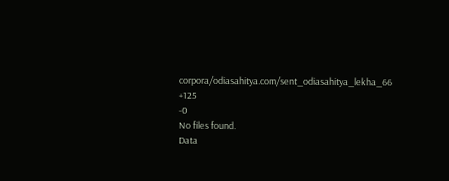corpora/odiasahitya.com/sent_odiasahitya_lekha_66
+125
-0
No files found.
Data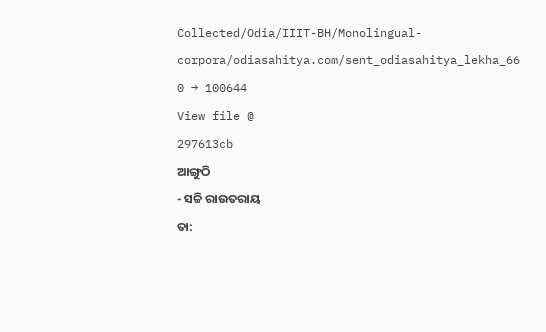Collected/Odia/IIIT-BH/Monolingual-corpora/odiasahitya.com/sent_odiasahitya_lekha_66
0 → 100644
View file @
297613cb
ଆଙ୍ଗୁଠି
- ସଚ୍ଚି ରାଉତରାୟ
ତା: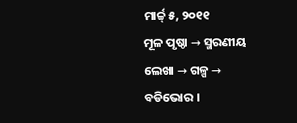ମାର୍ଚ୍ଚ୍ ୫, ୨୦୧୧
ମୂଳ ପୃଷ୍ଠା → ସ୍ମରଣୀୟ ଲେଖା → ଗଳ୍ପ →
ବଡିଭୋର ।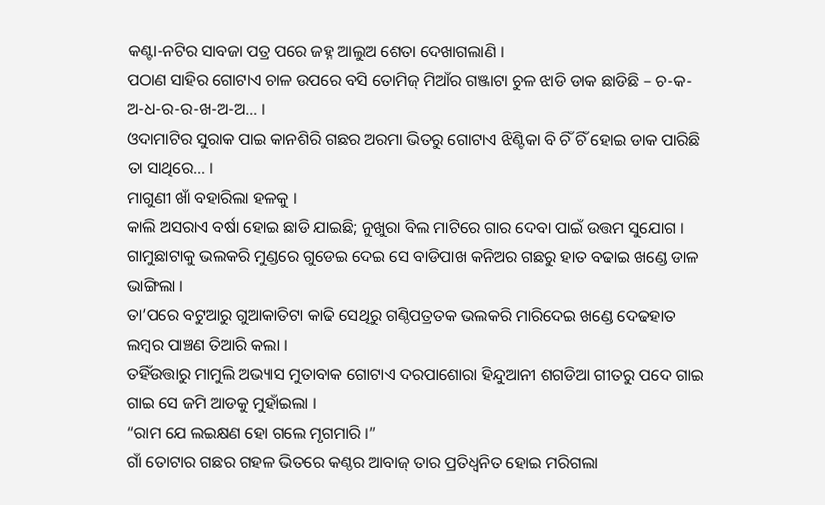କଣ୍ଟା-ନଟିର ସାବଜା ପତ୍ର ପରେ ଜହ୍ନ ଆଲୁଅ ଶେତା ଦେଖାଗଲାଣି ।
ପଠାଣ ସାହିର ଗୋଟାଏ ଚାଳ ଉପରେ ବସି ତୋମିଜ୍ ମିଆଁର ଗଞ୍ଜାଟା ଚୁଳ ଝାଡି ଡାକ ଛାଡିଛି – ଚ-କ-ଅ-ଧ-ର-ର-ଖ-ଅ-ଅ… ।
ଓଦାମାଟିର ସୁରାକ ପାଇ କାନଶିରି ଗଛର ଅରମା ଭିତରୁ ଗୋଟାଏ ଝିଣ୍ଟିକା ବି ଚିଁ ଚିଁ ହୋଇ ଡାକ ପାରିଛି ତା ସାଥିରେ… ।
ମାଗୁଣୀ ଖାଁ ବହାରିଲା ହଳକୁ ।
କାଲି ଅସରାଏ ବର୍ଷା ହୋଇ ଛାଡି ଯାଇଛି; ନୁଖୁରା ବିଲ ମାଟିରେ ଗାର ଦେବା ପାଇଁ ଉତ୍ତମ ସୁଯୋଗ ।
ଗାମୁଛାଟାକୁ ଭଲକରି ମୁଣ୍ଡରେ ଗୁଡେଇ ଦେଇ ସେ ବାଡିପାଖ କନିଅର ଗଛରୁ ହାତ ବଢାଇ ଖଣ୍ଡେ ଡାଳ ଭାଙ୍ଗିଲା ।
ତା’ପରେ ବଟୁଆରୁ ଗୁଆକାତିଟା କାଢି ସେଥିରୁ ଗଣ୍ଠିପତ୍ରତକ ଭଲକରି ମାରିଦେଇ ଖଣ୍ଡେ ଦେଢହାତ ଲମ୍ବର ପାଞ୍ଚଣ ତିଆରି କଲା ।
ତହିଁଉତ୍ତାରୁ ମାମୁଲି ଅଭ୍ୟାସ ମୁତାବାକ ଗୋଟାଏ ଦରପାଶୋରା ହିନ୍ଦୁଆନୀ ଶଗଡିଆ ଗୀତରୁ ପଦେ ଗାଇ ଗାଇ ସେ ଜମି ଆଡକୁ ମୁହାଁଇଲା ।
“ରାମ ଯେ ଲଇକ୍ଷଣ ହୋ ଗଲେ ମୃଗମାରି ।”
ଗାଁ ତୋଟାର ଗଛର ଗହଳ ଭିତରେ କଣ୍ଠର ଆବାଜ୍ ତାର ପ୍ରତିଧ୍ବନିତ ହୋଇ ମରିଗଲା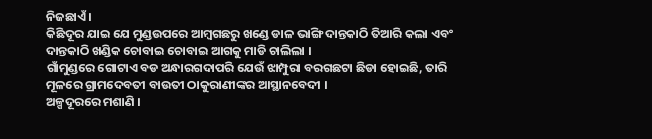ନିଜଛାଏଁ ।
କିଛିଦୂର ଯାଇ ଯେ ମୁଣ୍ଡଉପରେ ଆମ୍ବଗଛରୁ ଖଣ୍ଡେ ଡାଳ ଭାଙ୍ଗି ଦାନ୍ତକାଠି ତିଆରି କଲା ଏବଂ ଦାନ୍ତକାଠି ଖଣ୍ଡିକ ଚୋବାଇ ଚୋବାଇ ଆଗକୁ ମାଡି ଚାଲିଲା ।
ଗାଁମୁଣ୍ଡରେ ଗୋଟାଏ ବଡ ଅନ୍ଧାରଗଦାପରି ଯେଉଁ ଝାମ୍ପୁରା ବରଗଛଟା ଛିଡା ହୋଇଛି, ତାରି ମୂଳରେ ଗ୍ରାମଦେବତୀ ବାଉତୀ ଠାକୁରାଣୀଙ୍କର ଆସ୍ଥାନବେଦୀ ।
ଅଳ୍ପଦୂରରେ ମଶାଣି ।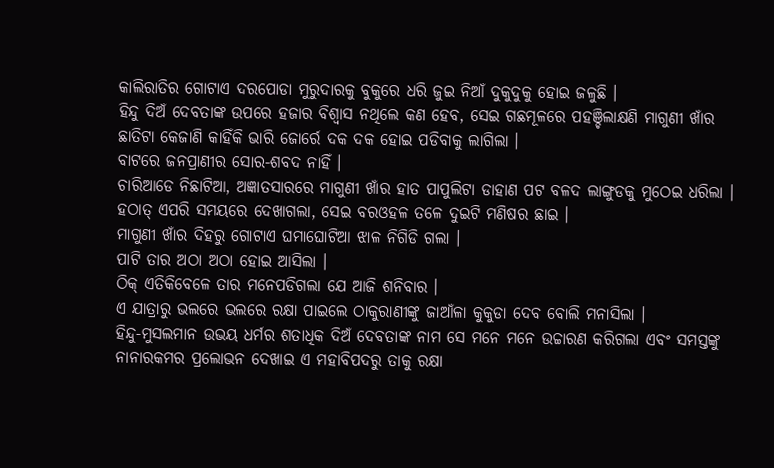କାଲିରାତିର ଗୋଟାଏ ଦରପୋଡା ମୁରୁଦାରକୁ ବୁକୁରେ ଧରି ଜୁଇ ନିଆଁ ଦୁକୁଦୁକୁ ହୋଇ ଜଳୁଛି ।
ହିନ୍ଦୁ ଦିଅଁ ଦେବତାଙ୍କ ଉପରେ ହଜାର ବିଶ୍ବାସ ନଥିଲେ କଣ ହେବ, ସେଇ ଗଛମୂଳରେ ପହଞ୍ଚିଲାକ୍ଷଣି ମାଗୁଣୀ ଖାଁର ଛାତିଟା କେଜାଣି କାହିଁକି ଭାରି ଜୋର୍ରେ ଦକ ଦକ ହୋଇ ପଡିବାକୁ ଲାଗିଲା ।
ବାଟରେ ଜନପ୍ରାଣୀର ସୋର-ଶବଦ ନାହିଁ ।
ଚାରିଆଡେ ନିଛାଟିଆ, ଅଜ୍ଞାତସାରରେ ମାଗୁଣୀ ଖାଁର ହାତ ପାପୁଲିଟା ଡାହାଣ ପଟ ବଳଦ ଲାଙ୍ଗୁଡକୁ ମୁଠେଇ ଧରିଲା ।
ହଠାତ୍ ଏପରି ସମୟରେ ଦେଖାଗଲା, ସେଇ ବରଓହଳ ତଳେ ଦୁଇଟି ମଣିଷର ଛାଇ ।
ମାଗୁଣୀ ଖାଁର ଦିହରୁ ଗୋଟାଏ ଘମାଘୋଟିଆ ଝାଳ ନିଗିଡି ଗଲା ।
ପାଟି ତାର ଅଠା ଅଠା ହୋଇ ଆସିଲା ।
ଠିକ୍ ଏତିକିବେଳେ ତାର ମନେପଡିଗଲା ଯେ ଆଜି ଶନିବାର ।
ଏ ଯାତ୍ରାରୁ ଭଲରେ ଭଲରେ ରକ୍ଷା ପାଇଲେ ଠାକୁରାଣୀଙ୍କୁ ଜାଆଁଳା କୁକୁଡା ଦେବ ବୋଲି ମନାସିଲା ।
ହିନ୍ଦୁ-ମୁସଲମାନ ଉଭୟ ଧର୍ମର ଶତାଧିକ ଦିଅଁ ଦେବତାଙ୍କ ନାମ ସେ ମନେ ମନେ ଉଚ୍ଚାରଣ କରିଗଲା ଏବଂ ସମସ୍ତଙ୍କୁ ନାନାରକମର ପ୍ରଲୋଭନ ଦେଖାଇ ଏ ମହାବିପଦରୁ ତାକୁ ରକ୍ଷା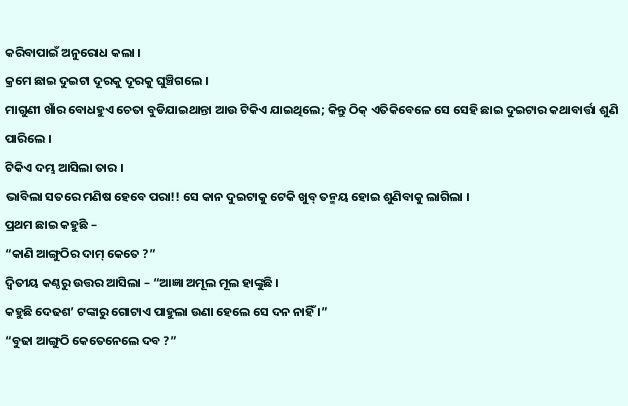କରିବାପାଇଁ ଅନୁରୋଧ କଲା ।
କ୍ରମେ ଛାଇ ଦୁଇଟା ଦୂରକୁ ଦୂରକୁ ଘୁଞ୍ଚିଗଲେ ।
ମାଗୁଣୀ ଖାଁର ବୋଧହୁଏ ଚେତା ବୁଡିଯାଇଥାନ୍ତା ଆଉ ଟିକିଏ ଯାଇଥିଲେ; କିନ୍ତୁ ଠିକ୍ ଏତିକିବେଳେ ସେ ସେହି ଛାଇ ଦୁଇଟାର କଥାବାର୍ତ୍ତା ଶୁଣି ପାରିଲେ ।
ଟିକିଏ ଦମ୍ଭ ଆସିଲା ତାର ।
ଭାବିଲା ସତରେ ମଣିଷ ହେବେ ପରା!! ସେ କାନ ଦୁଇଟାକୁ ଟେକି ଖୁବ୍ ତନ୍ମୟ ହୋଇ ଶୁଣିବାକୁ ଲାଗିଲା ।
ପ୍ରଥମ ଛାଇ କହୁଛି –
“କାଣି ଆଙ୍ଗୁଠିର ଦାମ୍ କେତେ ?”
ଦ୍ବିତୀୟ କଣ୍ଠରୁ ଉତ୍ତର ଆସିଲା – “ଆଜ୍ଞା ଅମୂଲ ମୂଲ ହାଙ୍କୁଛି ।
କହୁଛି ଦେଢଶ’ ଟଙ୍କାରୁ ଗୋଟାଏ ପାହୁଲା ଉଣା ହେଲେ ସେ ଦନ ନାହିଁ ।”
“ବୁଢା ଆଙ୍ଗୁଠି କେତେନେଲେ ଦବ ?”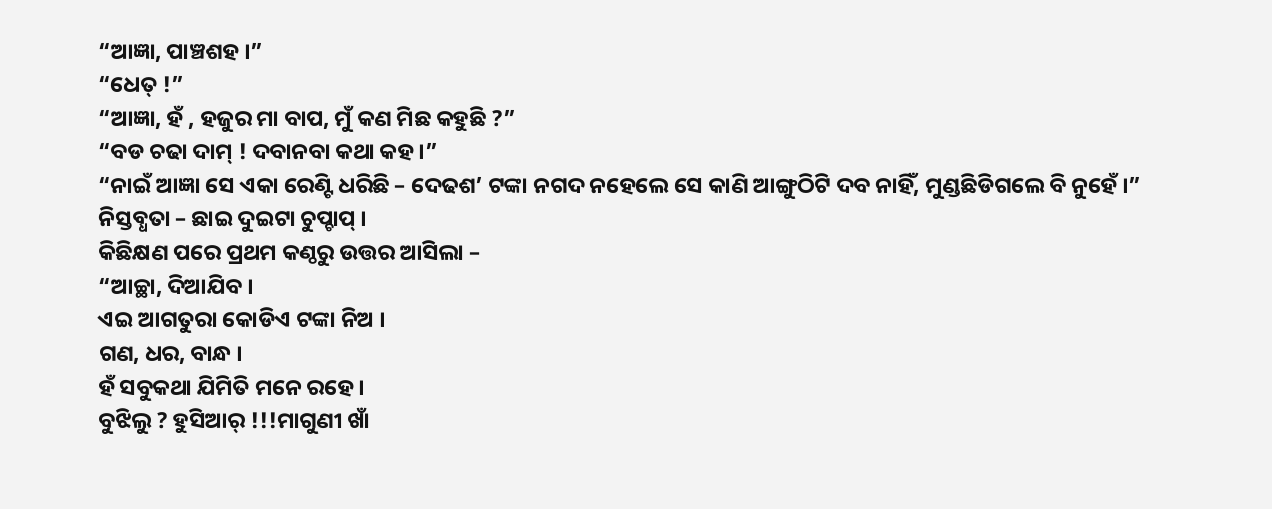“ଆଜ୍ଞା, ପାଞ୍ଚଶହ ।”
“ଧେତ୍ !”
“ଆଜ୍ଞା, ହଁ , ହଜୁର ମା ବାପ, ମୁଁ କଣ ମିଛ କହୁଛି ?”
“ବଡ ଚଢା ଦାମ୍ ! ଦବାନବା କଥା କହ ।”
“ନାଇଁ ଆଜ୍ଞା ସେ ଏକା ରେଣ୍ଟି ଧରିଛି – ଦେଢଶ’ ଟଙ୍କା ନଗଦ ନହେଲେ ସେ କାଣି ଆଙ୍ଗୁଠିଟି ଦବ ନାହିଁ, ମୁଣ୍ଡଛିଡିଗଲେ ବି ନୁହେଁ ।”
ନିସ୍ତବ୍ଧତା – ଛାଇ ଦୁଇଟା ଚୁପ୍ଚାପ୍ ।
କିଛିକ୍ଷଣ ପରେ ପ୍ରଥମ କଣ୍ଠରୁ ଉତ୍ତର ଆସିଲା –
“ଆଚ୍ଛା, ଦିଆଯିବ ।
ଏଇ ଆଗତୁରା କୋଡିଏ ଟଙ୍କା ନିଅ ।
ଗଣ, ଧର, ବାନ୍ଧ ।
ହଁ ସବୁକଥା ଯିମିତି ମନେ ରହେ ।
ବୁଝିଲୁ ? ହୁସିଆର୍ !!!ମାଗୁଣୀ ଖାଁ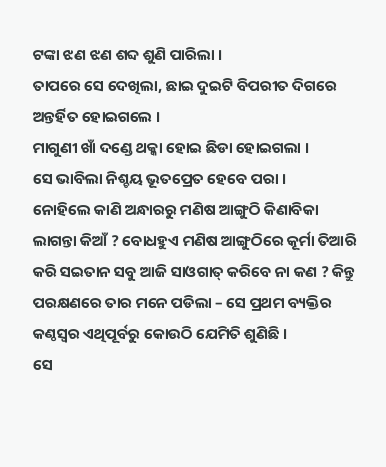ଟଙ୍କା ଝଣ ଝଣ ଶବ୍ଦ ଶୁଣି ପାରିଲା ।
ତାପରେ ସେ ଦେଖିଲା, ଛାଇ ଦୁଇଟି ବିପରୀତ ଦିଗରେ ଅନ୍ତର୍ହିତ ହୋଇଗଲେ ।
ମାଗୁଣୀ ଖାଁ ଦଣ୍ଡେ ଥକ୍କା ହୋଇ ଛିଡା ହୋଇଗଲା ।
ସେ ଭାବିଲା ନିଶ୍ଚୟ ଭୂତପ୍ରେତ ହେବେ ପରା ।
ନୋହିଲେ କାଣି ଅନ୍ଧାରରୁ ମଣିଷ ଆଙ୍ଗୁଠି କିଣାବିକା ଲାଗନ୍ତା କିଆଁ ? ବୋଧହୁଏ ମଣିଷ ଆଙ୍ଗୁଠିରେ କୂର୍ମା ତିଆରି କରି ସଇତାନ ସବୁ ଆଜି ସାଓଗାତ୍ କରିବେ ନା କଣ ? କିନ୍ତୁ ପରକ୍ଷଣରେ ତାର ମନେ ପଡିଲା – ସେ ପ୍ରଥମ ବ୍ୟକ୍ତିର କଣ୍ଠସ୍ବର ଏଥିପୂର୍ବରୁ କୋଉଠି ଯେମିତି ଶୁଣିଛି ।
ସେ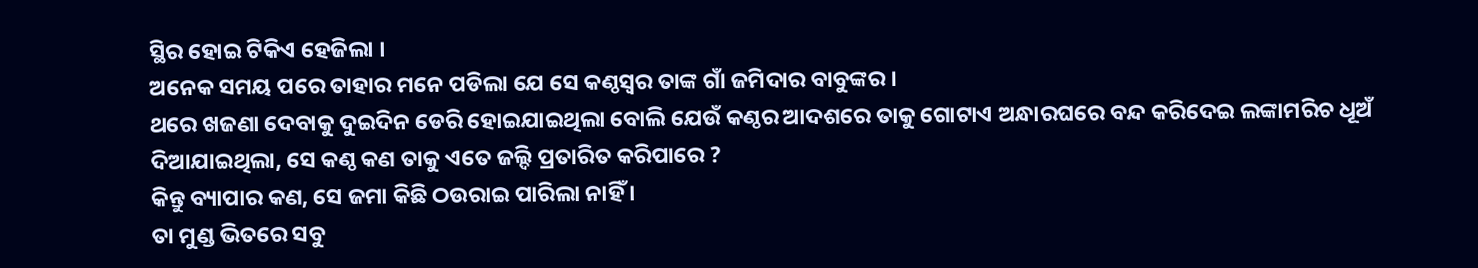ସ୍ଥିର ହୋଇ ଟିକିଏ ହେଜିଲା ।
ଅନେକ ସମୟ ପରେ ତାହାର ମନେ ପଡିଲା ଯେ ସେ କଣ୍ଠସ୍ବର ତାଙ୍କ ଗାଁ ଜମିଦାର ବାବୁଙ୍କର ।
ଥରେ ଖଜଣା ଦେବାକୁ ଦୁଇଦିନ ଡେରି ହୋଇଯାଇଥିଲା ବୋଲି ଯେଉଁ କଣ୍ଠର ଆଦଶରେ ତାକୁ ଗୋଟାଏ ଅନ୍ଧାରଘରେ ବନ୍ଦ କରିଦେଇ ଲଙ୍କାମରିଚ ଧୂଅଁ ଦିଆଯାଇଥିଲା, ସେ କଣ୍ଠ କଣ ତାକୁ ଏତେ ଜଲ୍ଦି ପ୍ରତାରିତ କରିପାରେ ?
କିନ୍ତୁ ବ୍ୟାପାର କଣ, ସେ ଜମା କିଛି ଠଉରାଇ ପାରିଲା ନାହିଁ ।
ତା ମୁଣ୍ଡ ଭିତରେ ସବୁ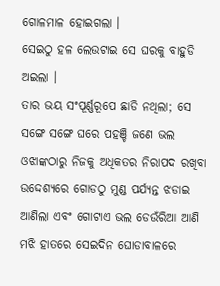ଗୋଳମାଳ ହୋଇଗଲା ।
ସେଇଠୁ ହଳ ଲେଉଟାଇ ସେ ଘରକୁ ବାହୁଡି ଅଇଲା ।
ତାର ଭୟ ସଂପୂର୍ଣ୍ଣରୂପେ ଛାଡି ନଥିଲା; ସେ ସଙ୍ଗେ ସଙ୍ଗେ ଘରେ ପହଞ୍ଚି ଜଣେ ଭଲ ଓଝାଙ୍କଠାରୁ ନିଜକୁ ଅଧିକତର ନିରାପଦ ରଖିବା ଉଦ୍ଦେଶ୍ୟରେ ଗୋଡଠୁ ମୁଣ୍ଡ ପର୍ଯ୍ୟନ୍ତ ଝଡାଇ ଆଣିଲା ଏବଂ ଗୋଟାଏ ଭଲ ଡେଉଁରିଆ ଆଣି ମଝି ହାତରେ ସେଇଦିନ ଘୋଡାବାଳରେ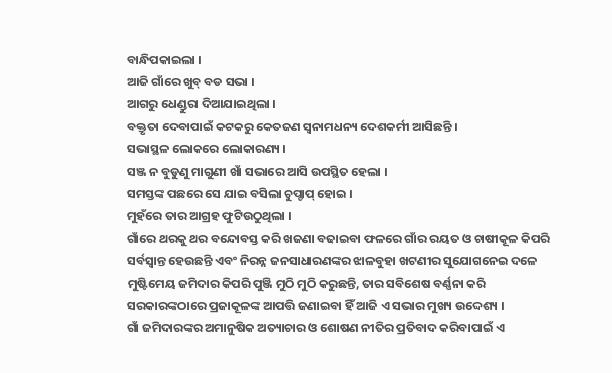ବାନ୍ଧିପକାଇଲା ।
ଆଜି ଗାଁରେ ଖୁବ୍ ବଡ ସଭା ।
ଆଗରୁ ଧେଣ୍ଡୁରା ଦିଆଯାଇଥିଲା ।
ବକ୍ତୃତା ଦେବାପାଇଁ କଟକରୁ କେତଜଣ ସ୍ବନାମଧନ୍ୟ ଦେଶକର୍ମୀ ଆସିଛନ୍ତି ।
ସଭାସ୍ଥଳ ଲୋକରେ ଲୋକାରଣ୍ୟ ।
ସଞ୍ଜ ନ ବୁଡୁଣୁ ମାଗୁଣୀ ଖାଁ ସଭାରେ ଆସି ଉପସ୍ଥିତ ହେଲା ।
ସମସ୍ତଙ୍କ ପଛରେ ସେ ଯାଇ ବସିଲା ଚୁପ୍ଚାପ୍ ହୋଇ ।
ମୁହଁରେ ତାର ଆଗ୍ରହ ଫୁଟିଉଠୁଥିଲା ।
ଗାଁରେ ଥରକୁ ଥର ବନ୍ଦୋବସ୍ତ କରି ଖଜଣା ବଢାଇବା ଫଳରେ ଗାଁର ରୟତ ଓ ଚାଷୀକୂଳ କିପରି ସର୍ବସ୍ବାନ୍ତ ହେଉଛନ୍ତି ଏବଂ ନିରନ୍ନ ଜନସାଧାରଣଙ୍କର ଝାଳବୁହା ଖଟଣୀର ସୁଯୋଗନେଇ ଦଳେ ମୁଷ୍ଟିମେୟ ଜମିଦାର କିପରି ପୁଞ୍ଜି ମୁଠି ମୁଠି କରୁଛନ୍ତି, ତାର ସବିଶେଷ ବର୍ଣ୍ଣନା କରି ସରକାରଙ୍କଠାରେ ପ୍ରଜାକୂଳଙ୍କ ଆପତ୍ତି ଜଣାଇବା ହିଁ ଆଜି ଏ ସଭାର ମୁଖ୍ୟ ଉଦ୍ଦେଶ୍ୟ ।
ଗାଁ ଜମିଦାରଙ୍କର ଅମାନୁଷିକ ଅତ୍ୟାଚାର ଓ ଶୋଷଣ ନୀତିର ପ୍ରତିବାଦ କରିବାପାଇଁ ଏ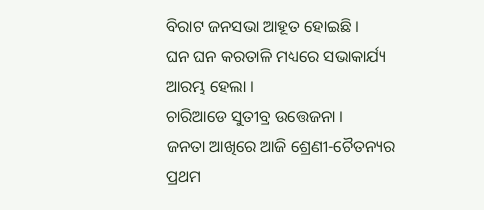ବିରାଟ ଜନସଭା ଆହୂତ ହୋଇଛି ।
ଘନ ଘନ କରତାଳି ମଧ୍ୟରେ ସଭାକାର୍ଯ୍ୟ ଆରମ୍ଭ ହେଲା ।
ଚାରିଆଡେ ସୁତୀବ୍ର ଉତ୍ତେଜନା ।
ଜନତା ଆଖିରେ ଆଜି ଶ୍ରେଣୀ-ଚୈତନ୍ୟର ପ୍ରଥମ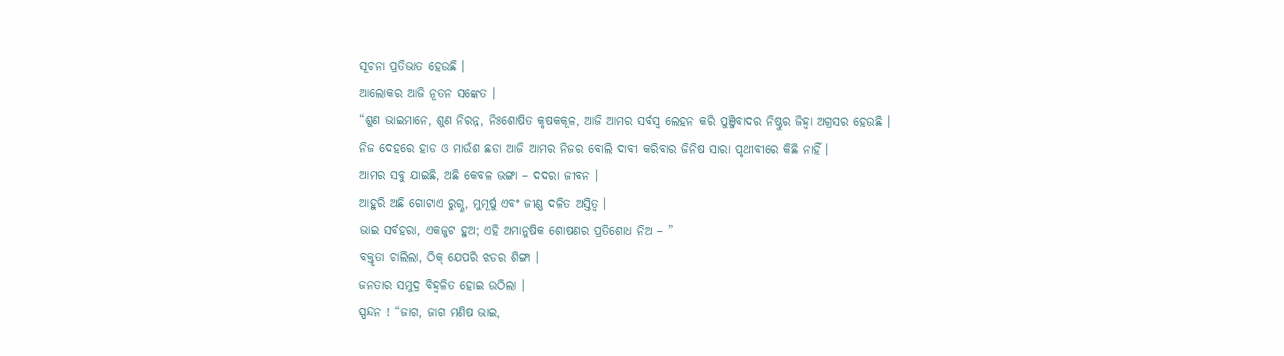ସୂଚନା ପ୍ରତିଭାତ ହେଉଛି ।
ଆଲୋକର ଆଜି ନୂତନ ସଙ୍କେତ ।
“ଶୁଣ ଭାଇମାନେ, ଶୁଣ ନିରନ୍ନ, ନିଃଶୋଷିତ କୃଷକକୂଳ, ଆଜି ଆମର ସର୍ବସ୍ବ ଲେହନ କରି ପୁଞ୍ଜିବାଦର ନିଷ୍ଠୁର ଜିହ୍ବା ଅଗ୍ରସର ହେଉଛି ।
ନିଜ ଦେହରେ ହାଡ ଓ ମାଉଁଶ ଛଡା ଆଜି ଆମର ନିଜର ବୋଲି ଦାବୀ କରିବାର ଜିନିଷ ସାରା ପୃଥୀବୀରେ କିଛି ନାହିଁ ।
ଆମର ସବୁ ଯାଇଛି, ଅଛି କେବଳ ଭଙ୍ଗା – ଦଦରା ଜୀବନ ।
ଆହୁରି ଅଛି ଗୋଟାଏ ରୁଗ୍ଣ, ମୁମୂର୍ଷୁ ଏବଂ ଜୀଣ୍ଣ ଦଳିତ ଅସ୍ତିତ୍ବ ।
ଭାଇ ସର୍ବହରା, ଏକଜୁଟ ହୁଅ; ଏହି ଅମାନୁଷିକ ଶୋଷଣର ପ୍ରତିଶୋଧ ନିଅ – ”
ବକ୍ତୃତା ଚାଲିଲା, ଠିକ୍ ଯେପରି ଝଡର ଶିଙ୍ଗା ।
ଜନତାର ସମୁଦ୍ର ବିହ୍ବଳିତ ହୋଇ ଉଠିଲା ।
ସ୍ପନ୍ଦନ ! “ଜାଗ, ଜାଗ ମଣିଷ ଭାଇ,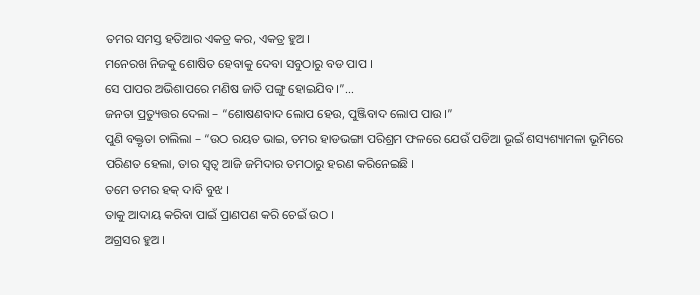ତମର ସମସ୍ତ ହତିଆର ଏକତ୍ର କର, ଏକତ୍ର ହୁଅ ।
ମନେରଖ ନିଜକୁ ଶୋଷିତ ହେବାକୁ ଦେବା ସବୁଠାରୁ ବଡ ପାପ ।
ସେ ପାପର ଅଭିଶାପରେ ମଣିଷ ଜାତି ପଙ୍ଗୁ ହୋଇଯିବ ।”…
ଜନତା ପ୍ରତ୍ୟୁତ୍ତର ଦେଲା – “ଶୋଷଣବାଦ ଲୋପ ହେଉ, ପୁଞ୍ଜିବାଦ ଲୋପ ପାଉ ।”
ପୁଣି ବକ୍ତୃତା ଚାଲିଲା – “ଉଠ ରୟତ ଭାଇ, ତମର ହାଡଭଙ୍ଗା ପରିଶ୍ରମ ଫଳରେ ଯେଉଁ ପଡିଆ ଭୂଇଁ ଶସ୍ୟଶ୍ୟାମଳା ଭୂମିରେ ପରିଣତ ହେଲା, ତାର ସ୍ବତ୍ବ ଆଜି ଜମିଦାର ତମଠାରୁ ହରଣ କରିନେଇଛି ।
ତମେ ତମର ହକ୍ ଦାବି ବୁଝ ।
ତାକୁ ଆଦାୟ କରିବା ପାଇଁ ପ୍ରାଣପଣ କରି ଚେଇଁ ଉଠ ।
ଅଗ୍ରସର ହୁଅ ।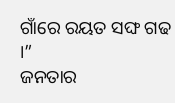ଗାଁରେ ରୟତ ସଙ୍ଘ ଗଢ ।”
ଜନତାର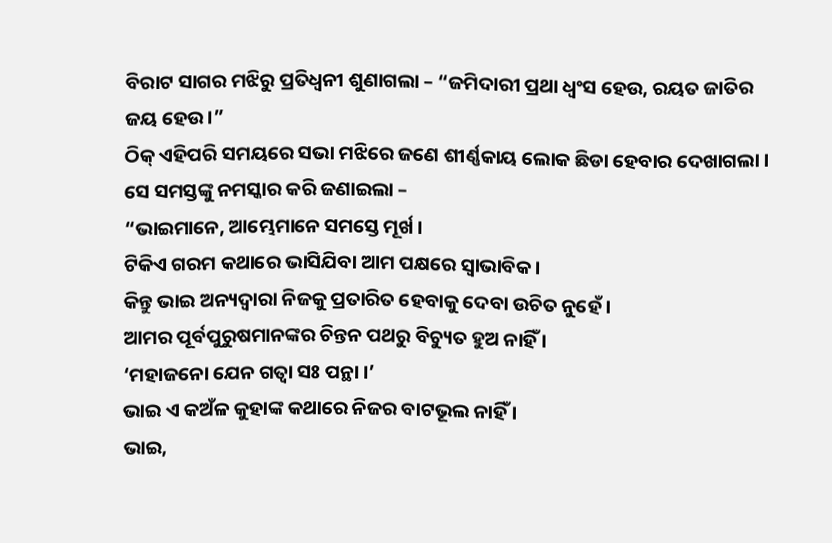ବିରାଟ ସାଗର ମଝିରୁ ପ୍ରତିଧ୍ବନୀ ଶୁଣାଗଲା – “ଜମିଦାରୀ ପ୍ରଥା ଧ୍ବଂସ ହେଉ, ରୟତ ଜାତିର ଜୟ ହେଉ ।”
ଠିକ୍ ଏହିପରି ସମୟରେ ସଭା ମଝିରେ ଜଣେ ଶୀର୍ଣ୍ଣକାୟ ଲୋକ ଛିଡା ହେବାର ଦେଖାଗଲା ।
ସେ ସମସ୍ତଙ୍କୁ ନମସ୍କାର କରି ଜଣାଇଲା –
“ଭାଇମାନେ, ଆମ୍ଭେମାନେ ସମସ୍ତେ ମୂର୍ଖ ।
ଟିକିଏ ଗରମ କଥାରେ ଭାସିଯିବା ଆମ ପକ୍ଷରେ ସ୍ବାଭାବିକ ।
କିନ୍ତୁ ଭାଇ ଅନ୍ୟଦ୍ବାରା ନିଜକୁ ପ୍ରତାରିତ ହେବାକୁ ଦେବା ଉଚିତ ନୁହେଁ ।
ଆମର ପୂର୍ବପୁରୁଷମାନଙ୍କର ଚିନ୍ତନ ପଥରୁ ବିଚ୍ୟୁତ ହୁଅ ନାହିଁ ।
‘ମହାଜନୋ ଯେନ ଗତ୍ବା ସଃ ପନ୍ଥା ।’
ଭାଇ ଏ କଅଁଳ କୁହାଙ୍କ କଥାରେ ନିଜର ବାଟଭୂଲ ନାହିଁ ।
ଭାଇ,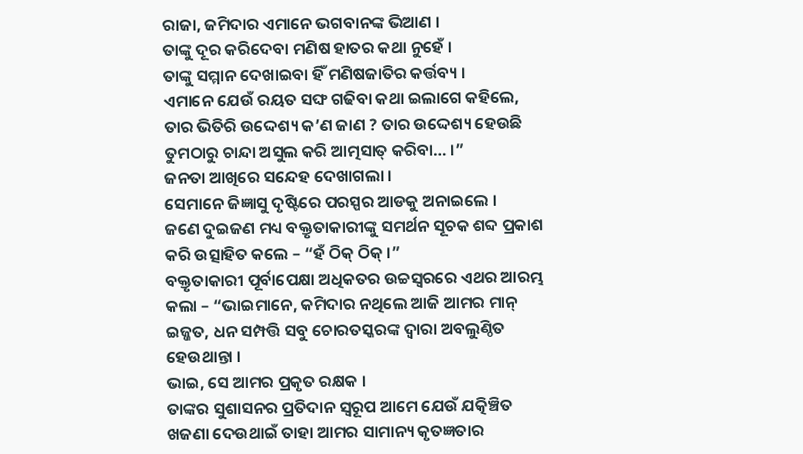ରାଜା, ଜମିଦାର ଏମାନେ ଭଗବାନଙ୍କ ଭିଆଣ ।
ତାଙ୍କୁ ଦୂର କରିଦେବା ମଣିଷ ହାତର କଥା ନୁହେଁ ।
ତାଙ୍କୁ ସମ୍ମାନ ଦେଖାଇବା ହିଁ ମଣିଷଜାତିର କର୍ତ୍ତବ୍ୟ ।
ଏମାନେ ଯେଉଁ ରୟତ ସଙ୍ଘ ଗଢିବା କଥା ଇଲାଗେ କହିଲେ, ତାର ଭିତିରି ଉଦ୍ଦେଶ୍ୟ କ’ଣ ଜାଣ ? ତାର ଉଦ୍ଦେଶ୍ୟ ହେଉଛି ତୁମଠାରୁ ଚାନ୍ଦା ଅସୁଲ କରି ଆତ୍ମସାତ୍ କରିବା… ।”
ଜନତା ଆଖିରେ ସନ୍ଦେହ ଦେଖାଗଲା ।
ସେମାନେ ଜିଜ୍ଞାସୁ ଦୃଷ୍ଟିରେ ପରସ୍ପର ଆଡକୁ ଅନାଇଲେ ।
ଜଣେ ଦୁଇଜଣ ମଧ୍ୟ ବକ୍ତୃତାକାରୀଙ୍କୁ ସମର୍ଥନ ସୂଚକ ଶବ୍ଦ ପ୍ରକାଶ କରି ଉତ୍ସାହିତ କଲେ – “ହଁ ଠିକ୍ ଠିକ୍ ।”
ବକ୍ତୃତାକାରୀ ପୂର୍ବାପେକ୍ଷା ଅଧିକତର ଉଚ୍ଚସ୍ବରରେ ଏଥର ଆରମ୍ଭ କଲା – “ଭାଇମାନେ, କମିଦାର ନଥିଲେ ଆଜି ଆମର ମାନ୍ ଇଜ୍ଜତ, ଧନ ସମ୍ପତ୍ତି ସବୁ ଚୋରତସ୍କରଙ୍କ ଦ୍ବାରା ଅବଲୁଣ୍ଠିତ ହେଉଥାନ୍ତା ।
ଭାଇ, ସେ ଆମର ପ୍ରକୃତ ରକ୍ଷକ ।
ତାଙ୍କର ସୁଶାସନର ପ୍ରତିଦାନ ସ୍ବରୂପ ଆମେ ଯେଉଁ ଯତ୍କିଞ୍ଚିତ ଖଜଣା ଦେଉଥାଇଁ ତାହା ଆମର ସାମାନ୍ୟ କୃତଜ୍ଞତାର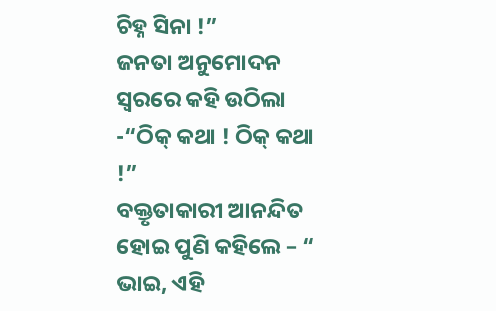ଚିହ୍ନ ସିନା !”
ଜନତା ଅନୁମୋଦନ ସ୍ବରରେ କହି ଉଠିଲା -“ଠିକ୍ କଥା ! ଠିକ୍ କଥା !”
ବକ୍ତୃତାକାରୀ ଆନନ୍ଦିତ ହୋଇ ପୁଣି କହିଲେ – “ ଭାଇ, ଏହି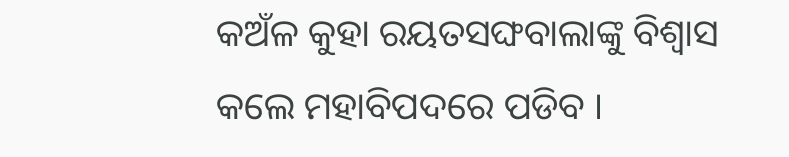କଅଁଳ କୁହା ରୟତସଙ୍ଘବାଲାଙ୍କୁ ବିଶ୍ବାସ କଲେ ମହାବିପଦରେ ପଡିବ ।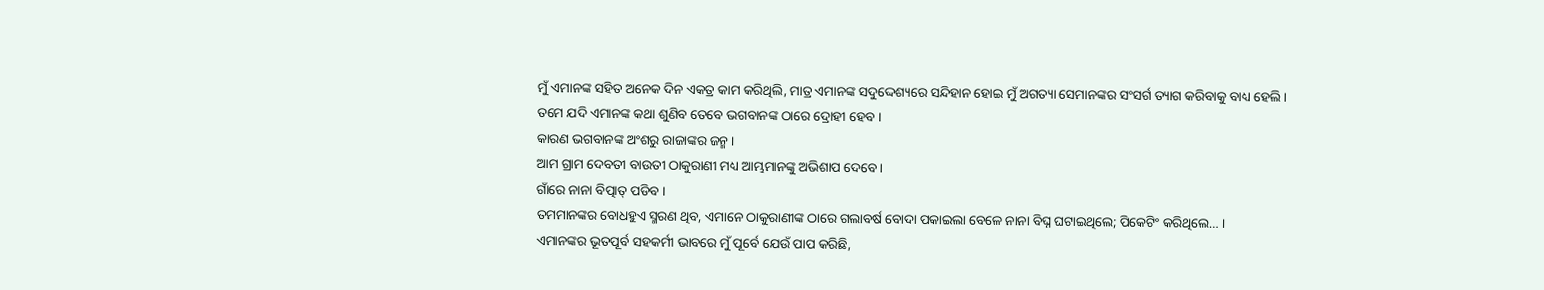ମୁଁ ଏମାନଙ୍କ ସହିତ ଅନେକ ଦିନ ଏକତ୍ର କାମ କରିଥିଲି, ମାତ୍ର ଏମାନଙ୍କ ସଦୁଦ୍ଦେଶ୍ୟରେ ସନ୍ଦିହାନ ହୋଇ ମୁଁ ଅଗତ୍ୟା ସେମାନଙ୍କର ସଂସର୍ଗ ତ୍ୟାଗ କରିବାକୁ ବାଧ୍ୟ ହେଲି ।
ତମେ ଯଦି ଏମାନଙ୍କ କଥା ଶୁଣିବ ତେବେ ଭଗବାନଙ୍କ ଠାରେ ଦ୍ରୋହୀ ହେବ ।
କାରଣ ଭଗବାନଙ୍କ ଅଂଶରୁ ରାଜାଙ୍କର ଜନ୍ମ ।
ଆମ ଗ୍ରାମ ଦେବତୀ ବାଉତୀ ଠାକୁରାଣୀ ମଧ୍ୟ ଆମ୍ଭମାନଙ୍କୁ ଅଭିଶାପ ଦେବେ ।
ଗାଁରେ ନାନା ବିତ୍ପାତ୍ ପଡିବ ।
ତମମାନଙ୍କର ବୋଧହୁଏ ସ୍ମରଣ ଥିବ, ଏମାନେ ଠାକୁରାଣୀଙ୍କ ଠାରେ ଗଲାବର୍ଷ ବୋଦା ପକାଇଲା ବେଳେ ନାନା ବିଘ୍ନ ଘଟାଇଥିଲେ; ପିକେଟିଂ କରିଥିଲେ… ।
ଏମାନଙ୍କର ଭୂତପୂର୍ବ ସହକର୍ମୀ ଭାବରେ ମୁଁ ପୂର୍ବେ ଯେଉଁ ପାପ କରିଛି,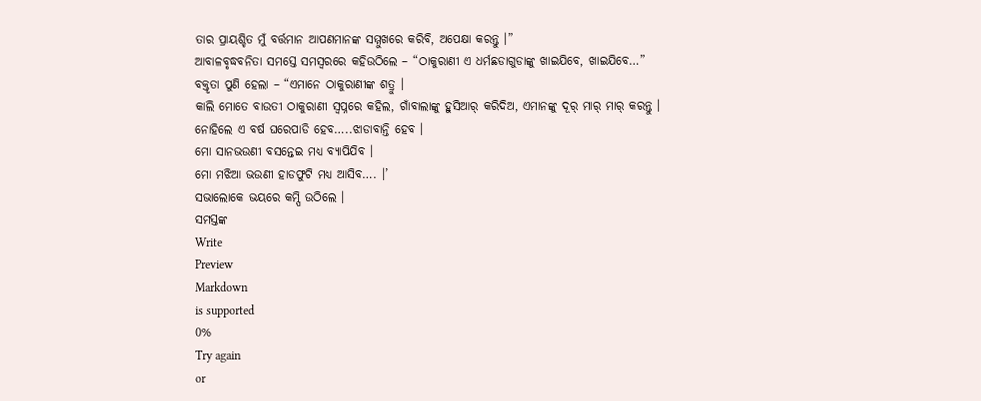ତାର ପ୍ରାୟଶ୍ଚିତ ମୁଁ ବର୍ତ୍ତମାନ ଆପଣମାନଙ୍କ ସମ୍ମୁଖରେ କରିବି, ଅପେକ୍ଷା କରନ୍ତୁ ।”
ଆବାଳବୃଦ୍ଧବନିତା ସମସ୍ତେ ସମସ୍ବରରେ କହିଉଠିଲେ – “ଠାକୁରାଣୀ ଏ ଧର୍ମଛଡାଗୁଡାଙ୍କୁ ଖାଇଯିବେ, ଖାଇଯିବେ…”
ବକ୍ତୃତା ପୁଣି ହେଲା – “ଏମାନେ ଠାକୁରାଣୀଙ୍କ ଶତ୍ରୁ ।
କାଲି ମୋତେ ବାଉତୀ ଠାକୁରାଣୀ ସ୍ବପ୍ନରେ କହିଲ, ଗାଁବାଲାଙ୍କୁ ହୁସିଆର୍ କରିଦିଅ, ଏମାନଙ୍କୁ ଦୂର୍ ମାର୍ ମାର୍ କରନ୍ତୁ ।
ନୋହିଲେ ଏ ବର୍ଷ ଘରେପାଡି ହେବ…..ଝାଡାବାନ୍ତି ହେବ ।
ମୋ ସାନଭଉଣୀ ବସନ୍ତେଇ ମଧ୍ୟ ବ୍ୟାପିଯିବ ।
ମୋ ମଝିଆ ଭଉଣୀ ହାଡଫୁଟି ମଧ୍ୟ ଆସିବ…. ।’
ସଭାଲୋକେ ଭୟରେ କମ୍ପି ଉଠିଲେ ।
ସମସ୍ତଙ୍କ
Write
Preview
Markdown
is supported
0%
Try again
or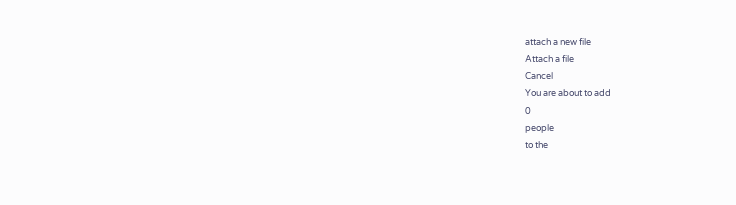attach a new file
Attach a file
Cancel
You are about to add
0
people
to the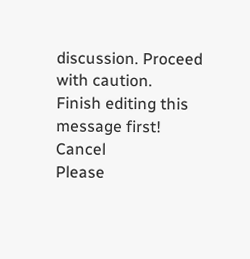discussion. Proceed with caution.
Finish editing this message first!
Cancel
Please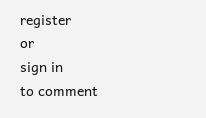register
or
sign in
to comment